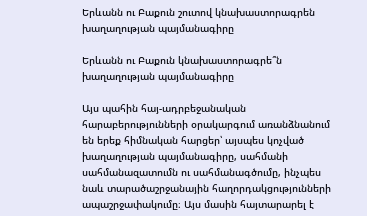Երևանն ու Բաքուն շուտով կնախաստորագրեն խաղաղության պայմանագիրը

Երևանն ու Բաքուն կնախաստորագրե՞ն խաղաղության պայմանագիրը

Այս պահին հայ-ադրբեջանական հարաբերությունների օրակարգում առանձնանում են երեք հիմնական հարցեր՝ այսպես կոչված խաղաղության պայմանագիրը, սահմանի սահմանազատումն ու սահմանագծումը, ինչպես նաև տարածաշրջանային հաղորդակցությունների ապաշրջափակումը։ Այս մասին հայտարարել է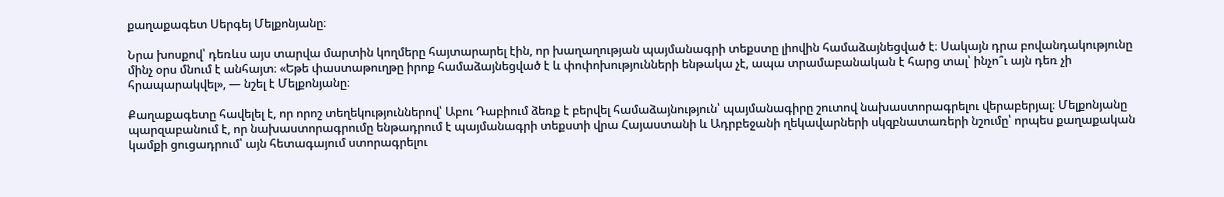քաղաքագետ Սերգեյ Մելքոնյանը։

Նրա խոսքով՝ դեռևս այս տարվա մարտին կողմերը հայտարարել էին, որ խաղաղության պայմանագրի տեքստը լիովին համաձայնեցված է։ Սակայն դրա բովանդակությունը մինչ օրս մնում է անհայտ։ «Եթե փաստաթուղթը իրոք համաձայնեցված է և փոփոխությունների ենթակա չէ, ապա տրամաբանական է հարց տալ՝ ինչո՞ւ այն դեռ չի հրապարակվել», — նշել է Մելքոնյանը։

Քաղաքագետը հավելել է, որ որոշ տեղեկություններով՝ Աբու Դաբիում ձեռք է բերվել համաձայնություն՝ պայմանագիրը շուտով նախաստորագրելու վերաբերյալ։ Մելքոնյանը պարզաբանում է, որ նախաստորագրումը ենթադրում է պայմանագրի տեքստի վրա Հայաստանի և Ադրբեջանի ղեկավարների սկզբնատառերի նշումը՝ որպես քաղաքական կամքի ցուցադրում՝ այն հետագայում ստորագրելու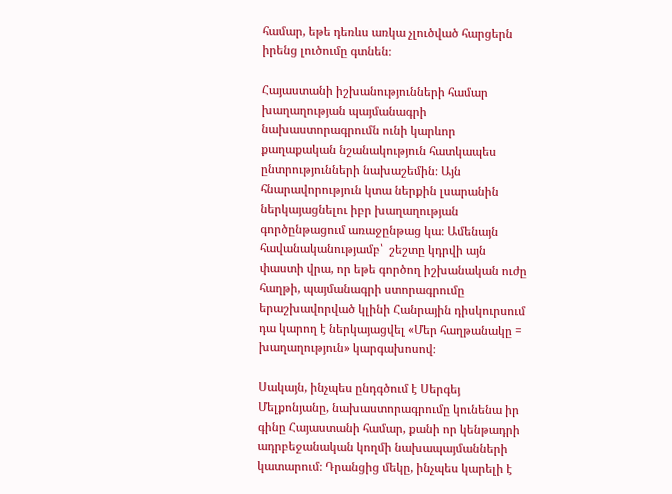համար, եթե դեռևս առկա չլուծված հարցերն իրենց լուծումը գտնեն։

Հայաստանի իշխանությունների համար խաղաղության պայմանագրի նախաստորագրումն ունի կարևոր քաղաքական նշանակություն հատկապես ընտրությունների նախաշեմին։ Այն հնարավորություն կտա ներքին լսարանին ներկայացնելու իբր խաղաղության գործընթացում առաջընթաց կա։ Ամենայն հավանականությամբ՝  շեշտը կդրվի այն փաստի վրա, որ եթե գործող իշխանական ուժը հաղթի, պայմանագրի ստորագրումը երաշխավորված կլինի Հանրային դիսկուրսում դա կարող է ներկայացվել «Մեր հաղթանակը = խաղաղություն» կարգախոսով։

Սակայն, ինչպես ընդգծում է Սերգեյ Մելքոնյանը, նախաստորագրումը կունենա իր գինը Հայաստանի համար, քանի որ կենթադրի ադրբեջանական կողմի նախապայմանների կատարում։ Դրանցից մեկը, ինչպես կարելի է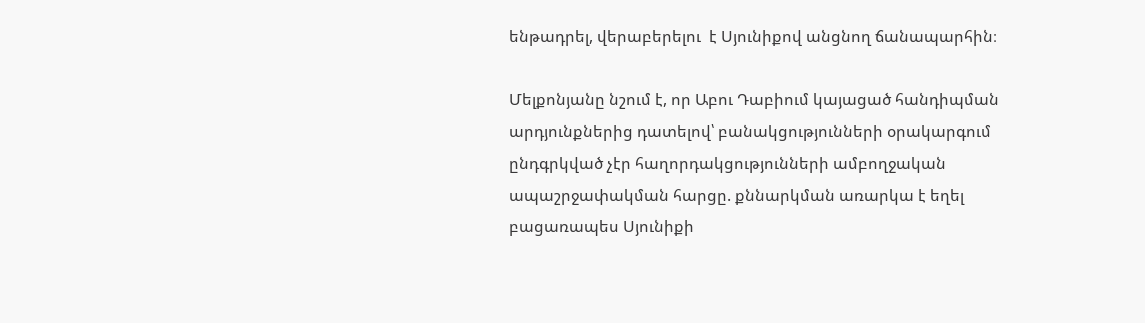ենթադրել, վերաբերելու  է Սյունիքով անցնող ճանապարհին։

Մելքոնյանը նշում է, որ Աբու Դաբիում կայացած հանդիպման արդյունքներից դատելով՝ բանակցությունների օրակարգում ընդգրկված չէր հաղորդակցությունների ամբողջական ապաշրջափակման հարցը. քննարկման առարկա է եղել բացառապես Սյունիքի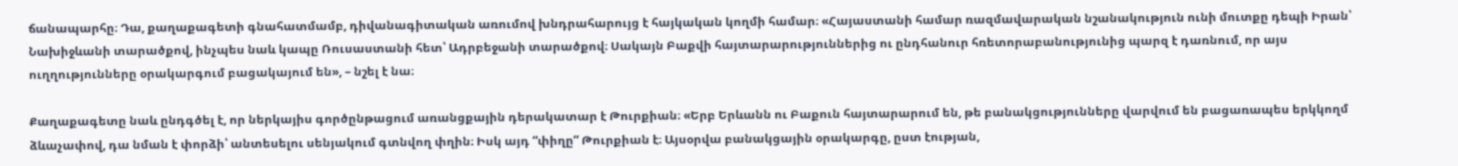ճանապարհը։ Դա, քաղաքագետի գնահատմամբ, դիվանագիտական առումով խնդրահարույց է հայկական կողմի համար։ «Հայաստանի համար ռազմավարական նշանակություն ունի մուտքը դեպի Իրան՝ Նախիջևանի տարածքով, ինչպես նաև կապը Ռուսաստանի հետ՝ Ադրբեջանի տարածքով։ Սակայն Բաքվի հայտարարություններից ու ընդհանուր հռետորաբանությունից պարզ է դառնում, որ այս ուղղությունները օրակարգում բացակայում են», – նշել է նա։

Քաղաքագետը նաև ընդգծել է, որ ներկայիս գործընթացում առանցքային դերակատար է Թուրքիան։ «Երբ Երևանն ու Բաքուն հայտարարում են, թե բանակցությունները վարվում են բացառապես երկկողմ ձևաչափով, դա նման է փորձի՝ անտեսելու սենյակում գտնվող փղին։ Իսկ այդ “փիղը” Թուրքիան է։ Այսօրվա բանակցային օրակարգը, ըստ էության,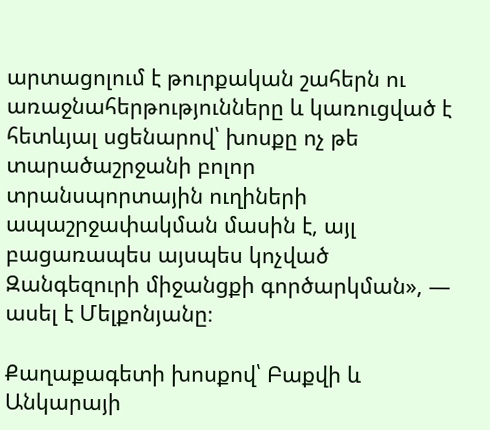արտացոլում է թուրքական շահերն ու առաջնահերթությունները և կառուցված է հետևյալ սցենարով՝ խոսքը ոչ թե տարածաշրջանի բոլոր տրանսպորտային ուղիների ապաշրջափակման մասին է, այլ բացառապես այսպես կոչված Զանգեզուրի միջանցքի գործարկման», — ասել է Մելքոնյանը։

Քաղաքագետի խոսքով՝ Բաքվի և Անկարայի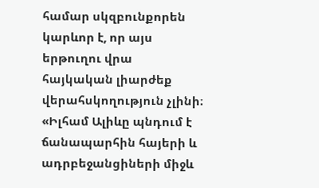համար սկզբունքորեն կարևոր է, որ այս երթուղու վրա հայկական լիարժեք վերահսկողություն չլինի։ «Իլհամ Ալիևը պնդում է ճանապարհին հայերի և ադրբեջանցիների միջև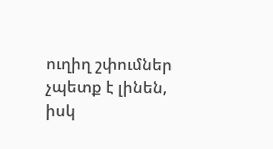ուղիղ շփումներ չպետք է լինեն, իսկ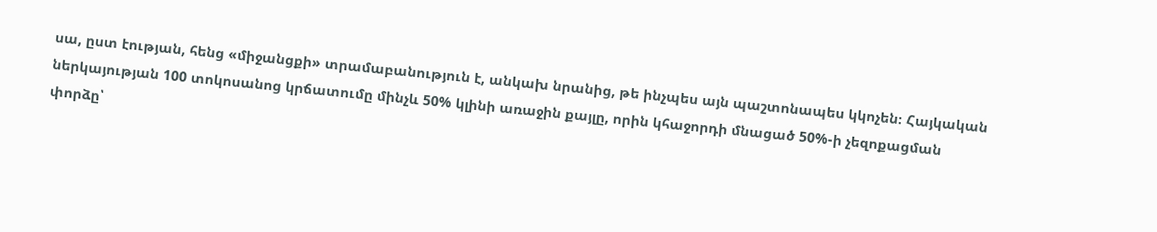սա, ըստ էության, հենց «միջանցքի» տրամաբանություն է, անկախ նրանից, թե ինչպես այն պաշտոնապես կկոչեն։ Հայկական ներկայության 100 տոկոսանոց կրճատումը մինչև 50% կլինի առաջին քայլը, որին կհաջորդի մնացած 50%-ի չեզոքացման փորձը՝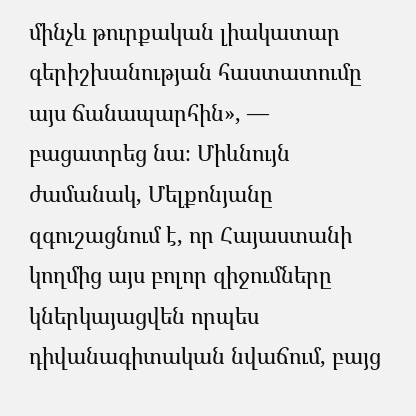մինչև թուրքական լիակատար գերիշխանության հաստատումը այս ճանապարհին», — բացատրեց նա։ Միևնույն ժամանակ, Մելքոնյանը զգուշացնում է, որ Հայաստանի կողմից այս բոլոր զիջումները կներկայացվեն որպես դիվանագիտական նվաճում, բայց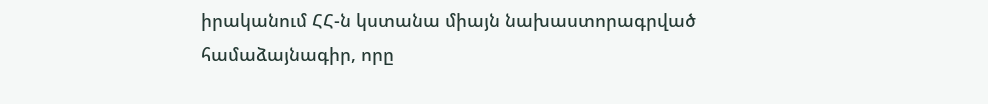իրականում ՀՀ-ն կստանա միայն նախաստորագրված համաձայնագիր, որը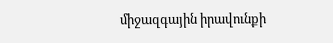միջազգային իրավունքի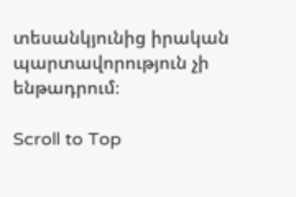տեսանկյունից իրական պարտավորություն չի ենթադրում։

Scroll to Top